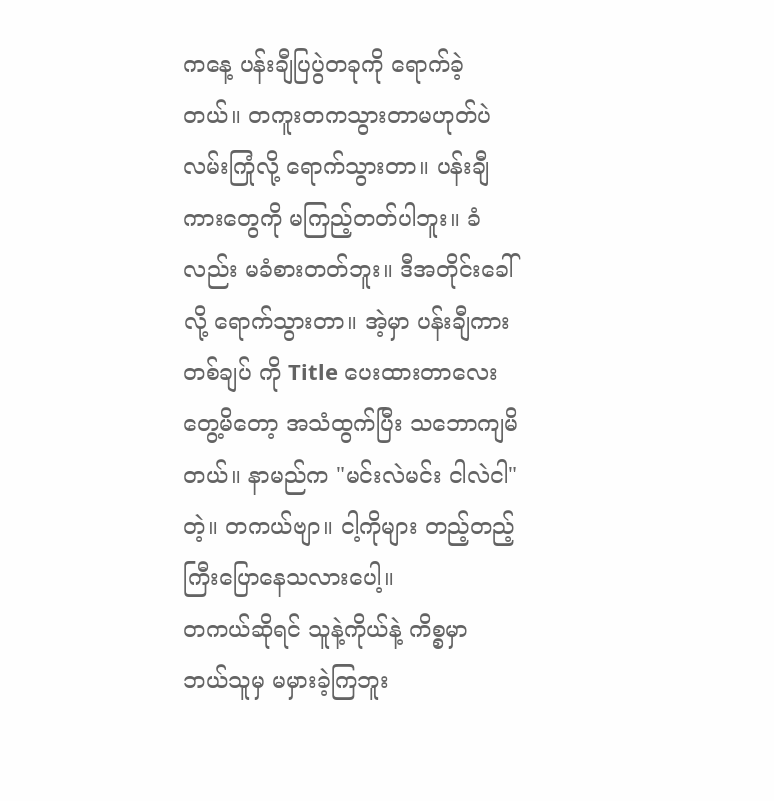ကနေ့ ပန်းချီပြပွဲတခုကို ရောက်ခဲ့တယ်။ တကူးတကသွားတာမဟုတ်ပဲ လမ်းကြုံလို့ ရောက်သွားတာ။ ပန်းချီကားတွေကို မကြည့်တတ်ပါဘူး။ ခံလည်း မခံစားတတ်ဘူး။ ဒီအတိုင်းခေါ်လို့ ရောက်သွားတာ။ အဲ့မှာ ပန်းချီကားတစ်ချပ် ကို Title ပေးထားတာလေးတွေ့မိတော့ အသံထွက်ပြီး သဘောကျမိတယ်။ နာမည်က "မင်းလဲမင်း ငါလဲငါ" တဲ့။ တကယ်ဗျာ။ ငါ့ကိုများ တည့်တည့်ကြီးပြောနေသလားပေါ့။
တကယ်ဆိုရင် သူနဲ့ကိုယ်နဲ့ ကိစ္စမှာ ဘယ်သူမှ မမှားခဲ့ကြဘူး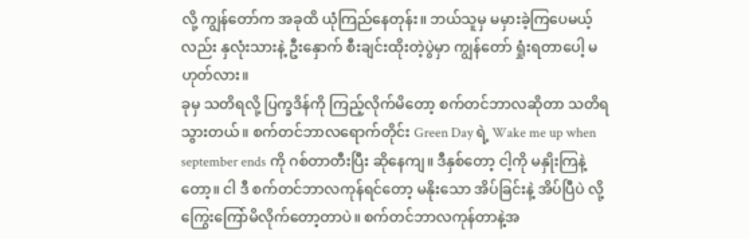လို့ ကျွန်တော်က အခုထိ ယုံကြည်နေတုန်း။ ဘယ်သူမှ မမှားခဲ့ကြပေမယ့်လည်း နှလုံးသားနဲ့ ဦးနှောက် စီးချင်းထိုးတဲ့ပွဲမှာ ကျွန်တော် ရှုံးရတာပေါ့ မဟုတ်လား။
ခုမှ သတိရလို့ ပြက္ခဒိန်ကို ကြည့်လိုက်မိတော့ စက်တင်ဘာလဆိုတာ သတိရသွားတယ်။ စက်တင်ဘာလရောက်တိုင်း Green Day ရဲ့ Wake me up when september ends ကို ဂစ်တာတီးပြီး ဆိုနေကျ။ ဒီနှစ်တော့ ငါ့ကို မနှိုးကြနဲ့တော့။ ငါ ဒီ စက်တင်ဘာလကုန်ရင်တော့ မနိုးသော အိပ်ခြင်းနဲ့ အိပ်ပြီပဲ လို့ ကြွေးကြော်မိလိုက်တော့တာပဲ။ စက်တင်ဘာလကုန်တာနဲ့အ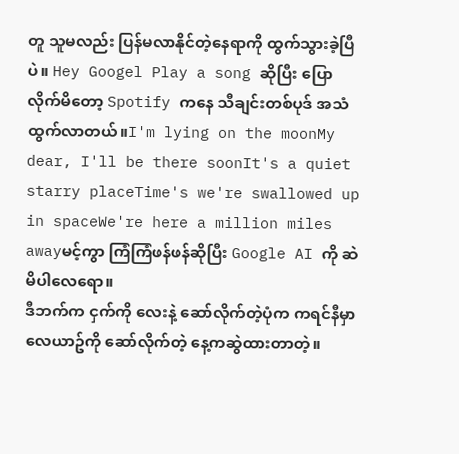တူ သူမလည်း ပြန်မလာနိုင်တဲ့နေရာကို ထွက်သွားခဲ့ပြီပဲ။ Hey Googel Play a song ဆိုပြီး ပြောလိုက်မိတော့ Spotify ကနေ သီချင်းတစ်ပုဒ် အသံထွက်လာတယ်။I'm lying on the moonMy dear, I'll be there soonIt's a quiet starry placeTime's we're swallowed up in spaceWe're here a million miles awayမင့်ကွာ ကြံကြံဖန်ဖန်ဆိုပြီး Google AI ကို ဆဲမိပါလေရော။
ဒီဘက်က ငှက်ကို လေးနဲ့ ဆော်လိုက်တဲ့ပုံက ကရင်နီမှာ လေယာဥ်ကို ဆော်လိုက်တဲ့ နေ့ကဆွဲထားတာတဲ့။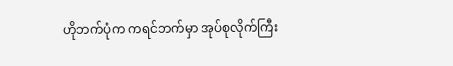ဟိုဘက်ပုံက ကရင်ဘက်မှာ အုပ်စုလိုက်ကြီး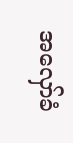အလှော်ခံ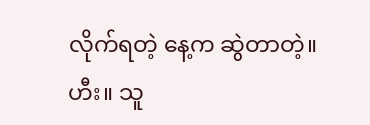လိုက်ရတဲ့ နေ့က ဆွဲတာတဲ့။ ဟီး။ သူ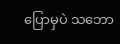ပြောမှပဲ သဘော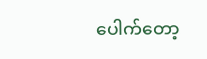ပေါက်တော့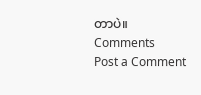တာပဲ။
Comments
Post a Comment